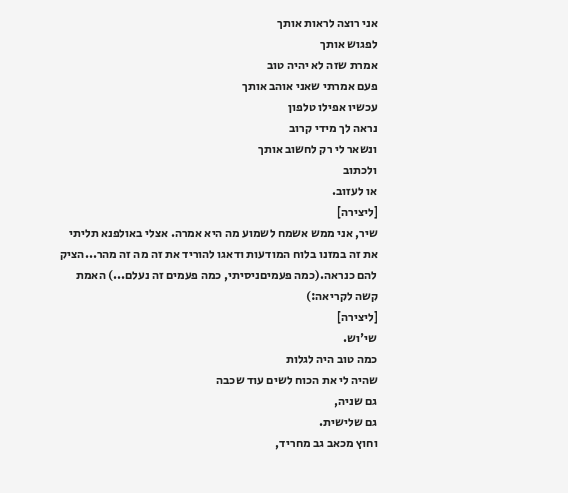אני רוצה לראות אותך
לפגוש אותך
אמרת שזה לא יהיה טוב
פעם אמרתי שאני אוהב אותך
עכשיו אפילו טלפון
נראה לך מידי קרוב
ונשאר לי רק לחשוב אותך
ולכתוב
או לעזוב.
[ליצירה]
שיר, אני ממש אשמח לשמוע מה היא אמרה. אצלי באולפנא תליתי את זה במזנו בלוח המודעות ודאגו להוריד את זה מה זה מהר...הציק להם כנראה.(כמה פעמיםניסיתי, כמה פעמים זה נעלם...) האמת קשה לקריאה:)
[ליצירה]
שי'וש.
כמה טוב היה לגלות
שהיה לי את הכוח לשים עוד שכבה
גם שניה,
גם שלישית.
וחוץ מכאב גב מחריד,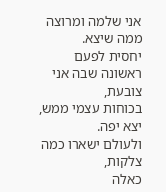אני שלמה ומרוצה ממה שיצא.
יחסית לפעם ראשונה שבה אני צובעת,
בכוחות עצמי ממש,
יצא יפה.
ולעולם ישארו כמה צלקות,
כאלה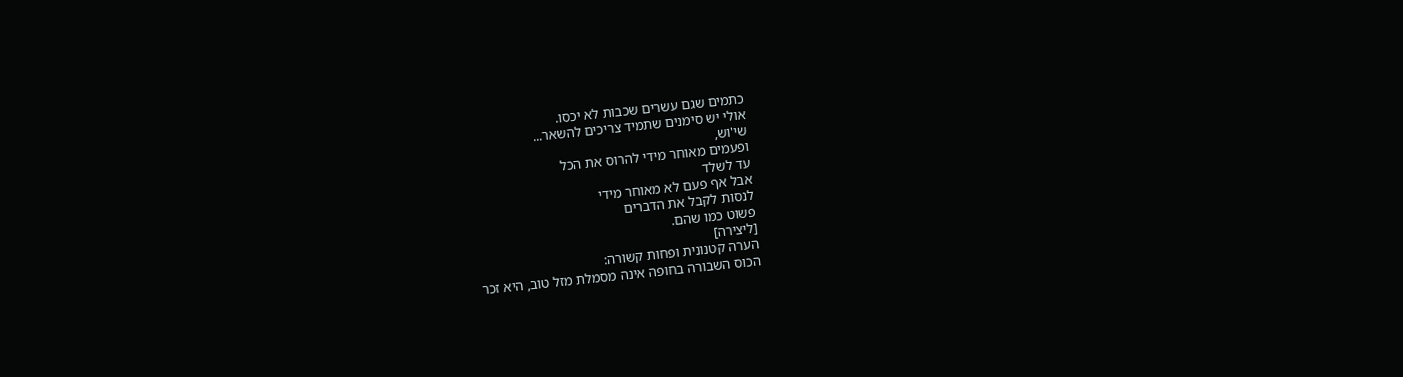כתמים שגם עשרים שכבות לא יכסו.
אולי יש סימנים שתמיד צריכים להשאר...
שי'וש,
ופעמים מאוחר מידי להרוס את הכל
עד לשלד
אבל אף פעם לא מאוחר מידי
לנסות לקבל את הדברים
פשוט כמו שהם.
[ליצירה]
הערה קטנונית ופחות קשורה:
הכוס השבורה בחופה אינה מסמלת מזל טוב, היא זכר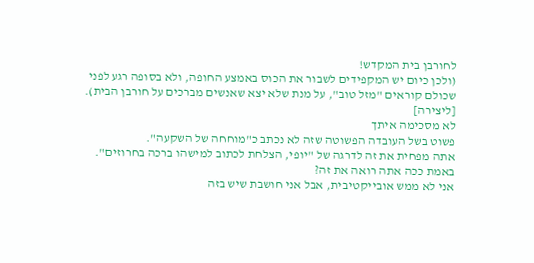לחורבן בית המקדש!
(ולכן כיום יש המקפידים לשבור את הכוס באמצע החופה, ולא בסופה רגע לפני שכולם קוראים "מזל טוב", על מנת שלא יצא שאנשים מברכים על חורבן הבית).
[ליצירה]
לא מסכימה איתך
פשוט בשל העובדה הפשוטה שזה לא נכתב כ"מוחחה של השקעה".
אתה מפחית את זה לדרגה של "יופי, הצלחת לכתוב למישהו ברכה בחרוזים". באמת ככה אתה רואה את זה?
אני לא ממש אובייקטיבית, אבל אני חושבת שיש בזה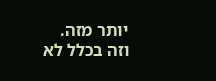יותר מזה.
וזה בכלל לא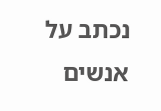נכתב על אנשים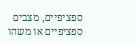ספציפיים, מצבים ספציפיים או משהו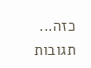כזה...
תגובות